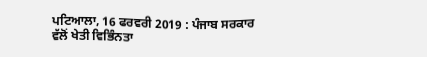ਪਟਿਆਲਾ, 16 ਫਰਵਰੀ 2019 : ਪੰਜਾਬ ਸਰਕਾਰ ਵੱਲੋਂ ਖੇਤੀ ਵਿਭਿੰਨਤਾ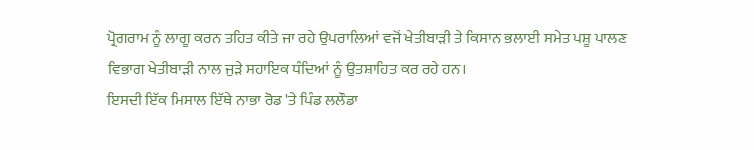ਪ੍ਰੋਗਰਾਮ ਨੂੰ ਲਾਗੂ ਕਰਨ ਤਹਿਤ ਕੀਤੇ ਜਾ ਰਹੇ ਉਪਰਾਲਿਆਂ ਵਜੋਂ ਖੇਤੀਬਾੜੀ ਤੇ ਕਿਸਾਨ ਭਲਾਈ ਸਮੇਤ ਪਸ਼ੂ ਪਾਲਣ ਵਿਭਾਗ ਖੇਤੀਬਾੜੀ ਨਾਲ ਜੁੜੇ ਸਹਾਇਕ ਧੰਦਿਆਂ ਨੂੰ ਉਤਸ਼ਾਹਿਤ ਕਰ ਰਹੇ ਹਨ।
ਇਸਦੀ ਇੱਕ ਮਿਸਾਲ ਇੱਥੇ ਨਾਭਾ ਰੋਡ 'ਤੇ ਪਿੰਡ ਲਲੌਡਾ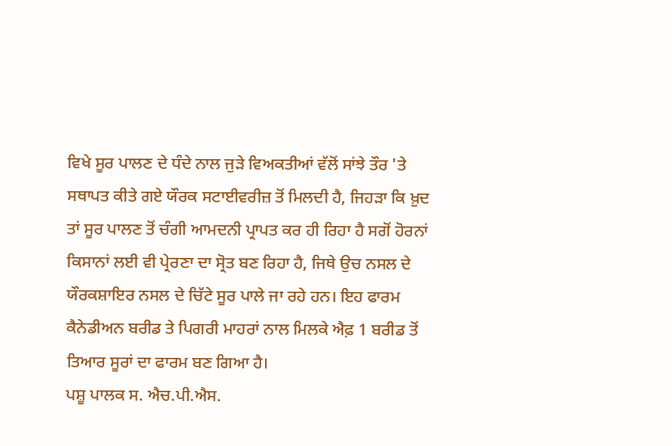ਵਿਖੇ ਸੂਰ ਪਾਲਣ ਦੇ ਧੰਦੇ ਨਾਲ ਜੁੜੇ ਵਿਅਕਤੀਆਂ ਵੱਲੋਂ ਸਾਂਝੇ ਤੌਰ 'ਤੇ ਸਥਾਪਤ ਕੀਤੇ ਗਏ ਯੌਰਕ ਸਟਾਈਵਰੀਜ਼ ਤੋਂ ਮਿਲਦੀ ਹੈ, ਜਿਹੜਾ ਕਿ ਖ਼ੁਦ ਤਾਂ ਸੂਰ ਪਾਲਣ ਤੋਂ ਚੰਗੀ ਆਮਦਨੀ ਪ੍ਰਾਪਤ ਕਰ ਹੀ ਰਿਹਾ ਹੈ ਸਗੋਂ ਹੋਰਨਾਂ ਕਿਸਾਨਾਂ ਲਈ ਵੀ ਪ੍ਰੇਰਣਾ ਦਾ ਸ੍ਰੋਤ ਬਣ ਰਿਹਾ ਹੈ, ਜਿਥੇ ਉਚ ਨਸਲ ਦੇ ਯੌਰਕਸ਼ਾਇਰ ਨਸਲ ਦੇ ਚਿੱਟੇ ਸੂਰ ਪਾਲੇ ਜਾ ਰਹੇ ਹਨ। ਇਹ ਫਾਰਮ ਕੈਨੇਡੀਅਨ ਬਰੀਡ ਤੇ ਪਿਗਰੀ ਮਾਹਰਾਂ ਨਾਲ ਮਿਲਕੇ ਐਫ਼ 1 ਬਰੀਡ ਤੋਂ ਤਿਆਰ ਸੂਰਾਂ ਦਾ ਫਾਰਮ ਬਣ ਗਿਆ ਹੈ।
ਪਸ਼ੂ ਪਾਲਕ ਸ. ਐਚ.ਪੀ.ਐਸ.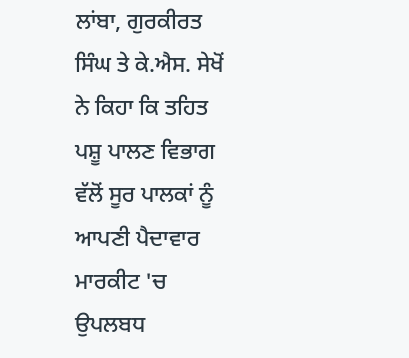ਲਾਂਬਾ, ਗੁਰਕੀਰਤ ਸਿੰਘ ਤੇ ਕੇ.ਐਸ. ਸੇਖੋਂ ਨੇ ਕਿਹਾ ਕਿ ਤਹਿਤ ਪਸ਼ੂ ਪਾਲਣ ਵਿਭਾਗ ਵੱਲੋਂ ਸੂਰ ਪਾਲਕਾਂ ਨੂੰ ਆਪਣੀ ਪੈਦਾਵਾਰ ਮਾਰਕੀਟ 'ਚ ਉਪਲਬਧ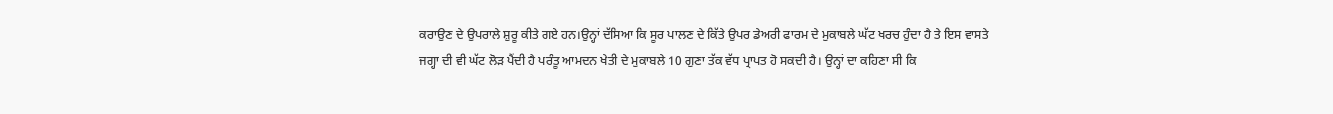ਕਰਾਉਣ ਦੇ ਉਪਰਾਲੇ ਸ਼ੁਰੂ ਕੀਤੇ ਗਏ ਹਨ।ਉਨ੍ਹਾਂ ਦੱਸਿਆ ਕਿ ਸੂਰ ਪਾਲਣ ਦੇ ਕਿੱਤੇ ਉਪਰ ਡੇਅਰੀ ਫਾਰਮ ਦੇ ਮੁਕਾਬਲੇ ਘੱਟ ਖਰਚ ਹੁੰਦਾ ਹੈ ਤੇ ਇਸ ਵਾਸਤੇ ਜਗ੍ਹਾ ਦੀ ਵੀ ਘੱਟ ਲੋੜ ਪੈਂਦੀ ਹੈ ਪਰੰਤੂ ਆਮਦਨ ਖੇਤੀ ਦੇ ਮੁਕਾਬਲੇ 10 ਗੁਣਾ ਤੱਕ ਵੱਧ ਪ੍ਰਾਪਤ ਹੋ ਸਕਦੀ ਹੈ। ਉਨ੍ਹਾਂ ਦਾ ਕਹਿਣਾ ਸੀ ਕਿ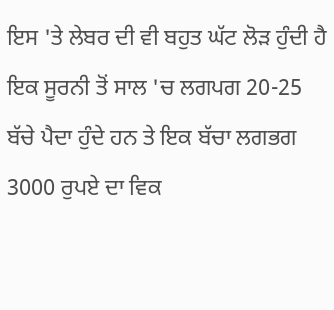ਇਸ 'ਤੇ ਲੇਬਰ ਦੀ ਵੀ ਬਹੁਤ ਘੱਟ ਲੋੜ ਹੁੰਦੀ ਹੈ ਇਕ ਸੂਰਨੀ ਤੋਂ ਸਾਲ 'ਚ ਲਗਪਗ 20-25 ਬੱਚੇ ਪੈਦਾ ਹੁੰਦੇ ਹਨ ਤੇ ਇਕ ਬੱਚਾ ਲਗਭਗ 3000 ਰੁਪਏ ਦਾ ਵਿਕ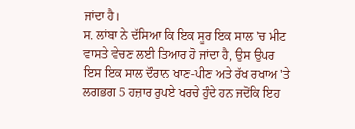ਜਾਂਦਾ ਹੈ।
ਸ. ਲਾਂਬਾ ਨੇ ਦੱਸਿਆ ਕਿ ਇਕ ਸੂਰ ਇਕ ਸਾਲ 'ਚ ਮੀਟ ਵਾਸਤੇ ਵੇਚਣ ਲਈ ਤਿਆਰ ਹੋ ਜਾਂਦਾ ਹੈ, ਉਸ ਉਪਰ ਇਸ ਇਕ ਸਾਲ ਦੌਰਾਨ ਖਾਣ-ਪੀਣ ਅਤੇ ਰੱਖ ਰਖਾਅ 'ਤੇ ਲਗਭਗ 5 ਹਜ਼ਾਰ ਰੁਪਏ ਖਰਚੇ ਹੁੰਦੇ ਹਨ ਜਦੋਂਕਿ ਇਹ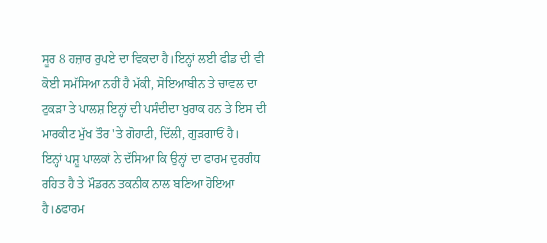ਸੂਰ 8 ਹਜ਼ਾਰ ਰੁਪਏ ਦਾ ਵਿਕਦਾ ਹੈ।ਇਨ੍ਹਾਂ ਲਈ ਫੀਡ ਦੀ ਵੀ ਕੋਈ ਸਮੱਸਿਆ ਨਹੀਂ ਹੈ ਮੱਕੀ, ਸੋਇਆਬੀਨ ਤੇ ਚਾਵਲ ਦਾ ਟੁਕੜਾ ਤੇ ਪਾਲਸ਼ ਇਨ੍ਹਾਂ ਦੀ ਪਸੰਦੀਦਾ ਖੁਰਾਕ ਹਨ ਤੇ ਇਸ ਦੀ ਮਾਰਕੀਟ ਮੁੱਖ ਤੌਰ 'ਤੇ ਗੋਹਾਟੀ, ਦਿੱਲੀ, ਗੁੜਗਾਓਂ ਹੈ।
ਇਨ੍ਹਾਂ ਪਸ਼ੂ ਪਾਲਕਾਂ ਨੇ ਦੱਸਿਆ ਕਿ ਉਨ੍ਹਾਂ ਦਾ ਫਾਰਮ ਦੁਰਗੰਧ ਰਹਿਤ ਹੈ ਤੇ ਮੌਡਰਨ ਤਕਨੀਕ ਨਾਲ ਬਣਿਆ ਹੋਇਆ ਹੈ।ઠਫਾਰਮ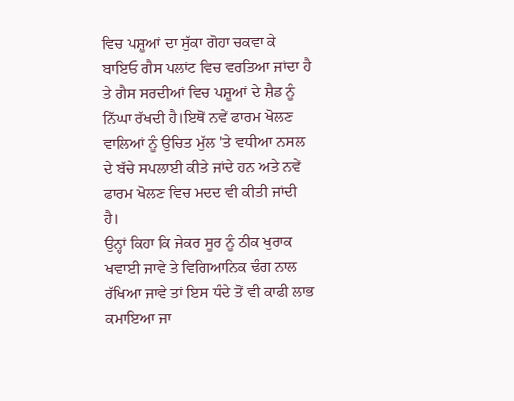ਵਿਚ ਪਸ਼ੂਆਂ ਦਾ ਸੁੱਕਾ ਗੋਹਾ ਚਕਵਾ ਕੇ ਬਾਇਓ ਗੈਸ ਪਲਾਂਟ ਵਿਚ ਵਰਤਿਆ ਜਾਂਦਾ ਹੈ ਤੇ ਗੈਸ ਸਰਦੀਆਂ ਵਿਚ ਪਸ਼ੂਆਂ ਦੇ ਸ਼ੈਡ ਨੂੰ ਨਿੱਘਾ ਰੱਖਦੀ ਹੈ।ਇਥੋਂ ਨਵੇਂ ਫਾਰਮ ਖੋਲਣ ਵਾਲਿਆਂ ਨੂੰ ਉਚਿਤ ਮੁੱਲ 'ਤੇ ਵਧੀਆ ਨਸਲ ਦੇ ਬੱਚੇ ਸਪਲਾਈ ਕੀਤੇ ਜਾਂਦੇ ਹਨ ਅਤੇ ਨਵੇਂ ਫਾਰਮ ਖੋਲਣ ਵਿਚ ਮਦਦ ਵੀ ਕੀਤੀ ਜਾਂਦੀ ਹੈ।
ਉਨ੍ਹਾਂ ਕਿਹਾ ਕਿ ਜੇਕਰ ਸੂਰ ਨੂੰ ਠੀਕ ਖੁਰਾਕ ਖਵਾਈ ਜਾਵੇ ਤੇ ਵਿਗਿਆਨਿਕ ਢੰਗ ਨਾਲ ਰੱਖਿਆ ਜਾਵੇ ਤਾਂ ਇਸ ਧੰਦੇ ਤੋਂ ਵੀ ਕਾਫੀ ਲਾਭ ਕਮਾਇਆ ਜਾ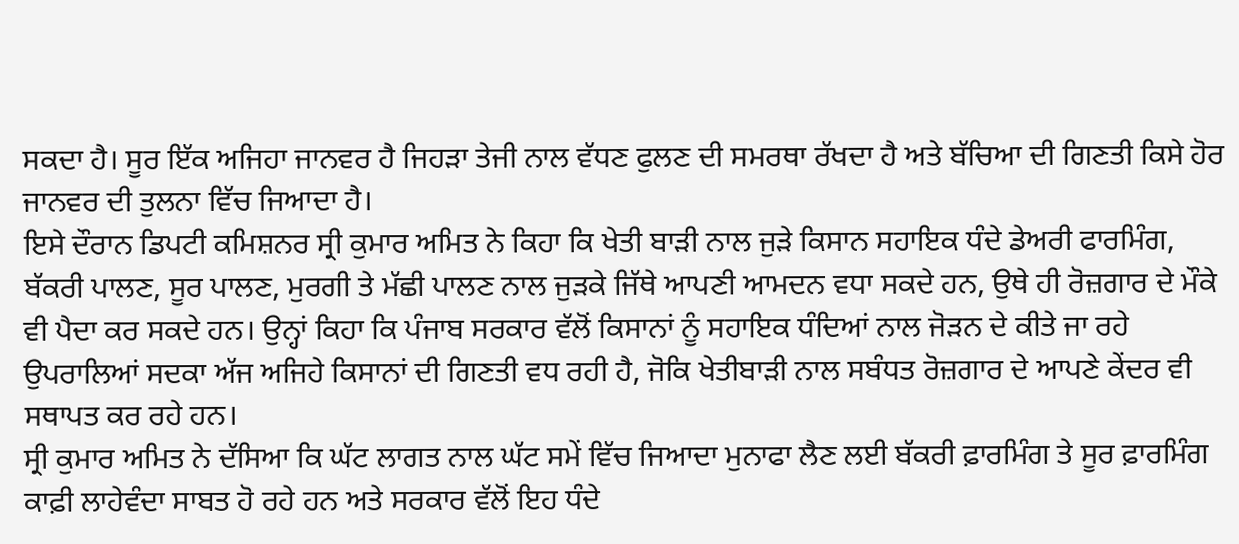ਸਕਦਾ ਹੈ। ਸੂਰ ਇੱਕ ਅਜਿਹਾ ਜਾਨਵਰ ਹੈ ਜਿਹੜਾ ਤੇਜੀ ਨਾਲ ਵੱਧਣ ਫੁਲਣ ਦੀ ਸਮਰਥਾ ਰੱਖਦਾ ਹੈ ਅਤੇ ਬੱਚਿਆ ਦੀ ਗਿਣਤੀ ਕਿਸੇ ਹੋਰ ਜਾਨਵਰ ਦੀ ਤੁਲਨਾ ਵਿੱਚ ਜਿਆਦਾ ਹੈ।
ਇਸੇ ਦੌਰਾਨ ਡਿਪਟੀ ਕਮਿਸ਼ਨਰ ਸ੍ਰੀ ਕੁਮਾਰ ਅਮਿਤ ਨੇ ਕਿਹਾ ਕਿ ਖੇਤੀ ਬਾੜੀ ਨਾਲ ਜੁੜੇ ਕਿਸਾਨ ਸਹਾਇਕ ਧੰਦੇ ਡੇਅਰੀ ਫਾਰਮਿੰਗ, ਬੱਕਰੀ ਪਾਲਣ, ਸੂਰ ਪਾਲਣ, ਮੁਰਗੀ ਤੇ ਮੱਛੀ ਪਾਲਣ ਨਾਲ ਜੁੜਕੇ ਜਿੱਥੇ ਆਪਣੀ ਆਮਦਨ ਵਧਾ ਸਕਦੇ ਹਨ, ਉਥੇ ਹੀ ਰੋਜ਼ਗਾਰ ਦੇ ਮੌਕੇ ਵੀ ਪੈਦਾ ਕਰ ਸਕਦੇ ਹਨ। ਉਨ੍ਹਾਂ ਕਿਹਾ ਕਿ ਪੰਜਾਬ ਸਰਕਾਰ ਵੱਲੋਂ ਕਿਸਾਨਾਂ ਨੂੰ ਸਹਾਇਕ ਧੰਦਿਆਂ ਨਾਲ ਜੋੜਨ ਦੇ ਕੀਤੇ ਜਾ ਰਹੇ ਉਪਰਾਲਿਆਂ ਸਦਕਾ ਅੱਜ ਅਜਿਹੇ ਕਿਸਾਨਾਂ ਦੀ ਗਿਣਤੀ ਵਧ ਰਹੀ ਹੈ, ਜੋਕਿ ਖੇਤੀਬਾੜੀ ਨਾਲ ਸਬੰਧਤ ਰੋਜ਼ਗਾਰ ਦੇ ਆਪਣੇ ਕੇਂਦਰ ਵੀ ਸਥਾਪਤ ਕਰ ਰਹੇ ਹਨ।
ਸ੍ਰੀ ਕੁਮਾਰ ਅਮਿਤ ਨੇ ਦੱਸਿਆ ਕਿ ਘੱਟ ਲਾਗਤ ਨਾਲ ਘੱਟ ਸਮੇਂ ਵਿੱਚ ਜਿਆਦਾ ਮੁਨਾਫਾ ਲੈਣ ਲਈ ਬੱਕਰੀ ਫ਼ਾਰਮਿੰਗ ਤੇ ਸੂਰ ਫ਼ਾਰਮਿੰਗ ਕਾਫ਼ੀ ਲਾਹੇਵੰਦਾ ਸਾਬਤ ਹੋ ਰਹੇ ਹਨ ਅਤੇ ਸਰਕਾਰ ਵੱਲੋਂ ਇਹ ਧੰਦੇ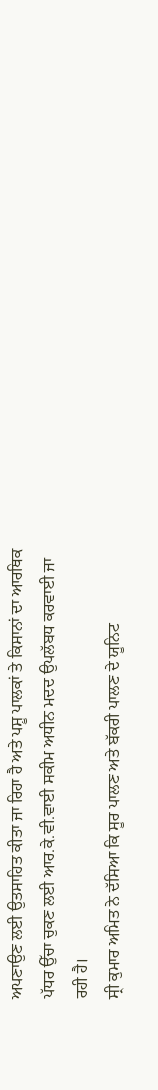ਅਪਣਾਉਣ ਲਈ ਉਤਸਾਹਿਤ ਕੀਤਾ ਜਾ ਰਿਹਾ ਹੈ ਅਤੇ ਪਸ਼ੂ ਪਾਲਕਾਂ ਤੇ ਕਿਸਾਨਾਂ ਦਾ ਆਰਥਿਕ ਪੱਧਰ ਉੱਚਾ ਚੁਕਣ ਲਈ ਆਰ.ਕੇ.ਵੀ.ਵਾਈ ਸਕੀਮ ਅਧੀਨ ਮਦਦ ਉਪਲੱਬਧ ਕਰਵਾਈ ਜਾ ਰਹੀ ਹੈ।
ਸ੍ਰੀ ਕੁਮਾਰ ਅਮਿਤ ਨੇ ਦੱਸਿਆ ਕਿ ਸੂਰ ਪਾਲਣ ਅਤੇ ਬੱਕਰੀ ਪਾਲਣ ਦੇ ਯੂਨਿਟ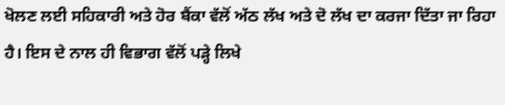ਖੋਲਣ ਲਈ ਸਹਿਕਾਰੀ ਅਤੇ ਹੋਰ ਬੈਂਕਾ ਵੱਲੋਂ ਅੱਠ ਲੱਖ ਅਤੇ ਦੋ ਲੱਖ ਦਾ ਕਰਜਾ ਦਿੱਤਾ ਜਾ ਰਿਹਾ ਹੈ। ਇਸ ਦੇ ਨਾਲ ਹੀ ਵਿਭਾਗ ਵੱਲੋਂ ਪੜ੍ਹੇ ਲਿਖੇ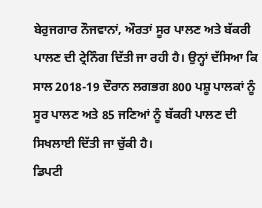ਬੇਰੁਜਗਾਰ ਨੌਜਵਾਨਾਂ, ਔਰਤਾਂ ਸੂਰ ਪਾਲਣ ਅਤੇ ਬੱਕਰੀ ਪਾਲਣ ਦੀ ਟ੍ਰੇਨਿੰਗ ਦਿੱਤੀ ਜਾ ਰਹੀ ਹੈ। ਉਨ੍ਹਾਂ ਦੱਸਿਆ ਕਿ ਸਾਲ 2018-19 ਦੌਰਾਨ ਲਗਭਗ 800 ਪਸ਼ੂ ਪਾਲਕਾਂ ਨੂੰ ਸੂਰ ਪਾਲਣ ਅਤੇ 85 ਜਣਿਆਂ ਨੂੰ ਬੱਕਰੀ ਪਾਲਣ ਦੀ ਸਿਖਲਾਈ ਦਿੱਤੀ ਜਾ ਚੁੱਕੀ ਹੈ।
ਡਿਪਟੀ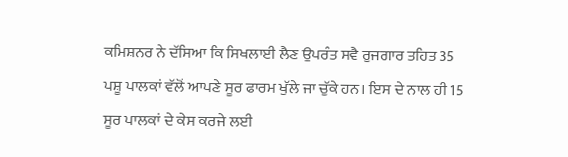ਕਮਿਸ਼ਨਰ ਨੇ ਦੱਸਿਆ ਕਿ ਸਿਖਲਾਈ ਲੈਣ ਉਪਰੰਤ ਸਵੈ ਰੁਜਗਾਰ ਤਹਿਤ 35 ਪਸ਼ੂ ਪਾਲਕਾਂ ਵੱਲੋਂ ਆਪਣੇ ਸੂਰ ਫਾਰਮ ਖੁੱਲੇ ਜਾ ਚੁੱਕੇ ਹਨ। ਇਸ ਦੇ ਨਾਲ ਹੀ 15 ਸੂਰ ਪਾਲਕਾਂ ਦੇ ਕੇਸ ਕਰਜੇ ਲਈ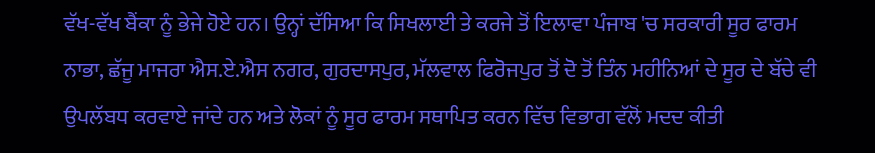ਵੱਖ-ਵੱਖ ਬੈਂਕਾ ਨੂੰ ਭੇਜੇ ਹੋਏ ਹਨ। ਉਨ੍ਹਾਂ ਦੱਸਿਆ ਕਿ ਸਿਖਲਾਈ ਤੇ ਕਰਜੇ ਤੋਂ ਇਲਾਵਾ ਪੰਜਾਬ 'ਚ ਸਰਕਾਰੀ ਸੂਰ ਫਾਰਮ ਨਾਭਾ, ਛੱਜੂ ਮਾਜਰਾ ਐਸ.ਏ.ਐਸ ਨਗਰ, ਗੁਰਦਾਸਪੁਰ, ਮੱਲਵਾਲ ਫਿਰੋਜਪੁਰ ਤੋਂ ਦੋ ਤੋਂ ਤਿੰਨ ਮਹੀਨਿਆਂ ਦੇ ਸੂਰ ਦੇ ਬੱਚੇ ਵੀ ਉਪਲੱਬਧ ਕਰਵਾਏ ਜਾਂਦੇ ਹਨ ਅਤੇ ਲੋਕਾਂ ਨੂੰ ਸੂਰ ਫਾਰਮ ਸਥਾਪਿਤ ਕਰਨ ਵਿੱਚ ਵਿਭਾਗ ਵੱਲੋਂ ਮਦਦ ਕੀਤੀ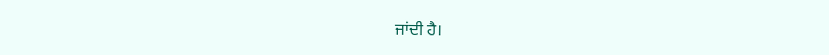ਜਾਂਦੀ ਹੈ।